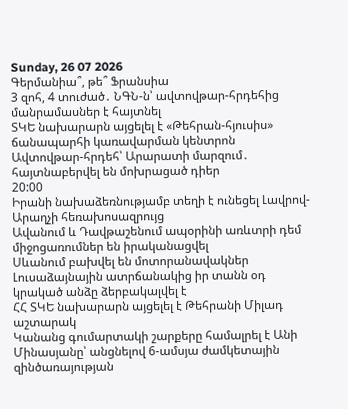Sunday, 26 07 2026
Գերմանիա՞, թե՞ Ֆրանսիա
3 զոհ, 4 տուժած․ ՆԳՆ-ն՝ ավտովթար-հրդեհից մանրամասներ է հայտնել
ՏԿԵ նախարարն այցելել է «Թեհրան-հյուսիս» ճանապարհի կառավարման կենտրոն
Ավտովթար-հրդեհ՝ Արարատի մարզում․ հայտնաբերվել են մոխրացած դիեր
20:00
Իրանի նախաձեռնությամբ տեղի է ունեցել Լավրով-Արաղչի հեռախոսազրույց
Ավանում և Դավթաշենում ապօրինի առևտրի դեմ միջոցառումներ են իրականացվել
Սևանում բախվել են մոտորանավակներ
Լուսաձայնային ատրճանակից իր տանն օդ կրակած անձը ձերբակալվել է
ՀՀ ՏԿԵ նախարարն այցելել է Թեհրանի Միլադ աշտարակ
Կանանց գումարտակի շարքերը համալրել է Անի Մինասյանը՝ անցնելով 6-ամսյա ժամկետային զինծառայության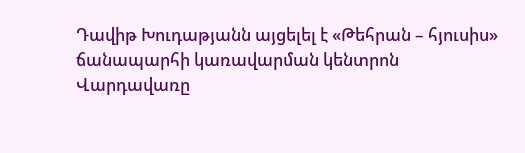Դավիթ Խուդաթյանն այցելել է «Թեհրան – հյուսիս» ճանապարհի կառավարման կենտրոն
Վարդավառը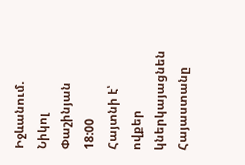Իջևանում. Նիկոլ Փաշինյան
18:00
Հայտնի է՝ ովքեր կներկայացնեն Հայաստանը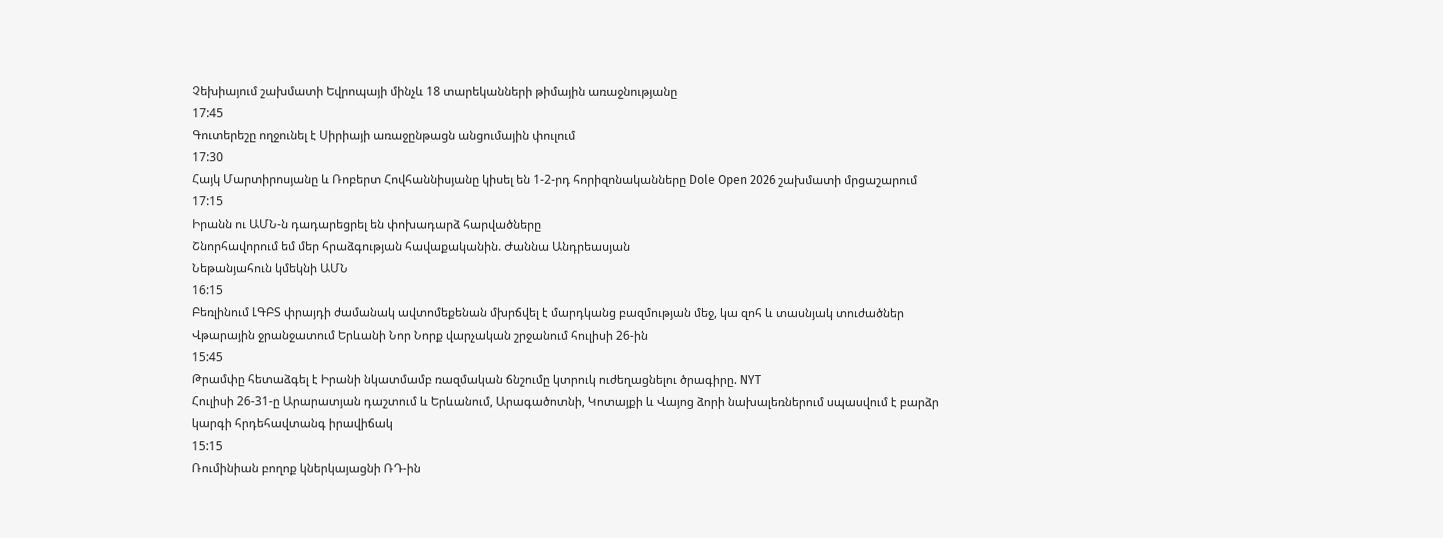Չեխիայում շախմատի Եվրոպայի մինչև 18 տարեկանների թիմային առաջնությանը
17:45
Գուտերեշը ողջունել է Սիրիայի առաջընթացն անցումային փուլում
17:30
Հայկ Մարտիրոսյանը և Ռոբերտ Հովհաննիսյանը կիսել են 1-2-րդ հորիզոնականները Dole Open 2026 շախմատի մրցաշարում
17:15
Իրանն ու ԱՄՆ-ն դադարեցրել են փոխադարձ հարվածները
Շնորհավորում եմ մեր հրաձգության հավաքականին. Ժաննա Անդրեասյան
Նեթանյահուն կմեկնի ԱՄՆ
16:15
Բեռլինում ԼԳԲՏ փրայդի ժամանակ ավտոմեքենան մխրճվել է մարդկանց բազմության մեջ, կա զոհ և տասնյակ տուժածներ
Վթարային ջրանջատում Երևանի Նոր Նորք վարչական շրջանում հուլիսի 26-ին
15:45
Թրամփը հետաձգել է Իրանի նկատմամբ ռազմական ճնշումը կտրուկ ուժեղացնելու ծրագիրը. NYT
Հուլիսի 26-31-ը Արարատյան դաշտում և Երևանում, Արագածոտնի, Կոտայքի և Վայոց ձորի նախալեռներում սպասվում է բարձր կարգի հրդեհավտանգ իրավիճակ
15:15
Ռումինիան բողոք կներկայացնի ՌԴ-ին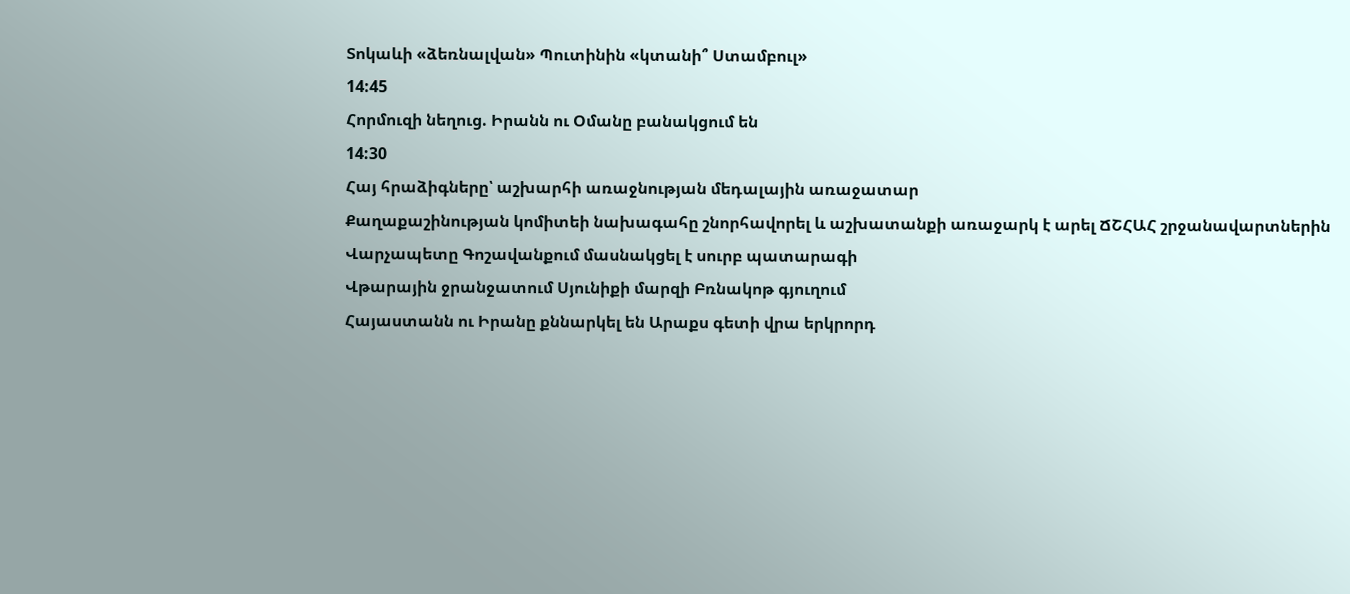Տոկաևի «ձեռնալվան» Պուտինին «կտանի՞ Ստամբուլ»
14:45
Հորմուզի նեղուց. Իրանն ու Օմանը բանակցում են
14:30
Հայ հրաձիգները՝ աշխարհի առաջնության մեդալային առաջատար
Քաղաքաշինության կոմիտեի նախագահը շնորհավորել և աշխատանքի առաջարկ է արել ՃՇՀԱՀ շրջանավարտներին
Վարչապետը Գոշավանքում մասնակցել է սուրբ պատարագի
Վթարային ջրանջատում Սյունիքի մարզի Բռնակոթ գյուղում
Հայաստանն ու Իրանը քննարկել են Արաքս գետի վրա երկրորդ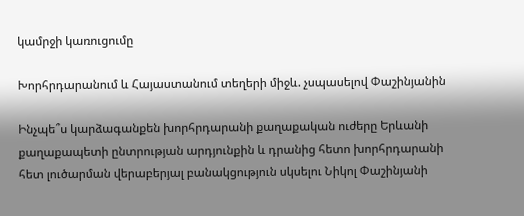կամրջի կառուցումը

Խորհրդարանում և Հայաստանում տեղերի միջև. չսպասելով Փաշինյանին

Ինչպե՞ս կարձագանքեն խորհրդարանի քաղաքական ուժերը Երևանի քաղաքապետի ընտրության արդյունքին և դրանից հետո խորհրդարանի հետ լուծարման վերաբերյալ բանակցություն սկսելու Նիկոլ Փաշինյանի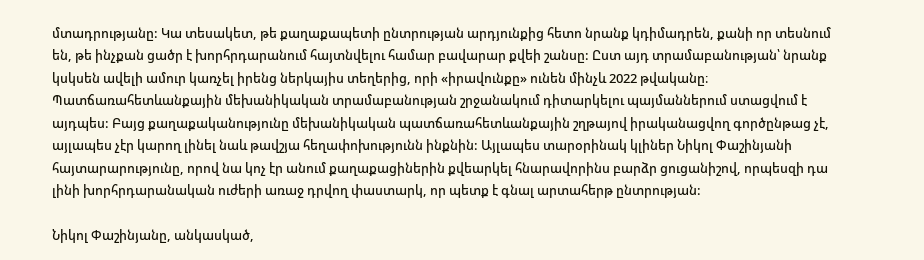մտադրությանը: Կա տեսակետ, թե քաղաքապետի ընտրության արդյունքից հետո նրանք կդիմադրեն, քանի որ տեսնում են, թե ինչքան ցածր է խորհրդարանում հայտնվելու համար բավարար քվեի շանսը: Ըստ այդ տրամաբանության՝ նրանք կսկսեն ավելի ամուր կառչել իրենց ներկայիս տեղերից, որի «իրավունքը» ունեն մինչև 2022 թվականը։ Պատճառահետևանքային մեխանիկական տրամաբանության շրջանակում դիտարկելու պայմաններում ստացվում է այդպես: Բայց քաղաքականությունը մեխանիկական պատճառահետևանքային շղթայով իրականացվող գործընթաց չէ, այլապես չէր կարող լինել նաև թավշյա հեղափոխությունն ինքնին: Այլապես տարօրինակ կլիներ Նիկոլ Փաշինյանի հայտարարությունը, որով նա կոչ էր անում քաղաքացիներին քվեարկել հնարավորինս բարձր ցուցանիշով, որպեսզի դա լինի խորհրդարանական ուժերի առաջ դրվող փաստարկ, որ պետք է գնալ արտահերթ ընտրության:

Նիկոլ Փաշինյանը, անկասկած,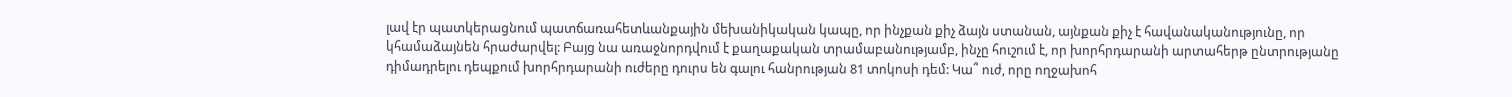լավ էր պատկերացնում պատճառահետևանքային մեխանիկական կապը, որ ինչքան քիչ ձայն ստանան, այնքան քիչ է հավանականությունը, որ կհամաձայնեն հրաժարվել: Բայց նա առաջնորդվում է քաղաքական տրամաբանությամբ, ինչը հուշում է, որ խորհրդարանի արտահերթ ընտրությանը դիմադրելու դեպքում խորհրդարանի ուժերը դուրս են գալու հանրության 81 տոկոսի դեմ: Կա՞ ուժ, որը ողջախոհ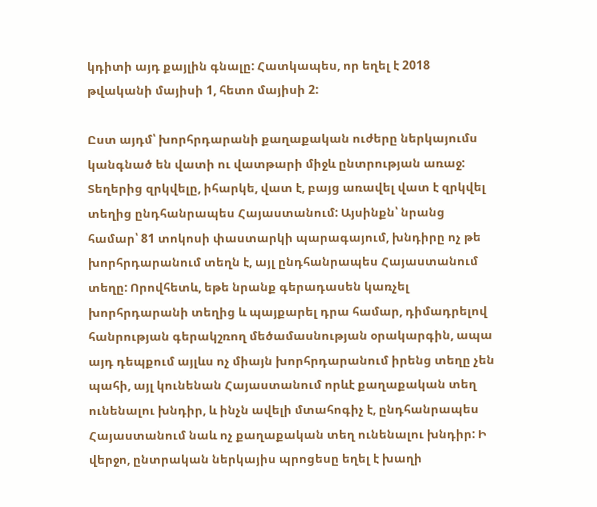կդիտի այդ քայլին գնալը: Հատկապես, որ եղել է 2018 թվականի մայիսի 1, հետո մայիսի 2:

Ըստ այդմ՝ խորհրդարանի քաղաքական ուժերը ներկայումս կանգնած են վատի ու վատթարի միջև ընտրության առաջ: Տեղերից զրկվելը, իհարկե, վատ է, բայց առավել վատ է զրկվել տեղից ընդհանրապես Հայաստանում: Այսինքն՝ նրանց համար՝ 81 տոկոսի փաստարկի պարագայում, խնդիրը ոչ թե խորհրդարանում տեղն է, այլ ընդհանրապես Հայաստանում տեղը: Որովհետև, եթե նրանք գերադասեն կառչել խորհրդարանի տեղից և պայքարել դրա համար, դիմադրելով հանրության գերակշռող մեծամասնության օրակարգին, ապա այդ դեպքում այլևս ոչ միայն խորհրդարանում իրենց տեղը չեն պահի, այլ կունենան Հայաստանում որևէ քաղաքական տեղ ունենալու խնդիր, և ինչն ավելի մտահոգիչ է, ընդհանրապես Հայաստանում նաև ոչ քաղաքական տեղ ունենալու խնդիր: Ի վերջո, ընտրական ներկայիս պրոցեսը եղել է խաղի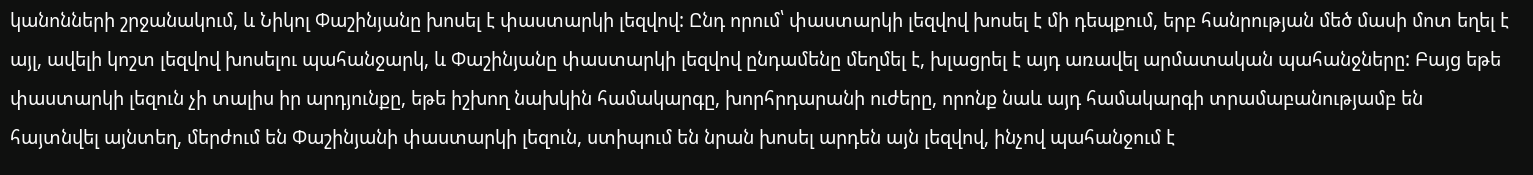կանոնների շրջանակում, և Նիկոլ Փաշինյանը խոսել է փաստարկի լեզվով: Ընդ որում՝ փաստարկի լեզվով խոսել է մի դեպքում, երբ հանրության մեծ մասի մոտ եղել է այլ, ավելի կոշտ լեզվով խոսելու պահանջարկ, և Փաշինյանը փաստարկի լեզվով ընդամենը մեղմել է, խլացրել է այդ առավել արմատական պահանջները: Բայց եթե փաստարկի լեզուն չի տալիս իր արդյունքը, եթե իշխող նախկին համակարգը, խորհրդարանի ուժերը, որոնք նաև այդ համակարգի տրամաբանությամբ են հայտնվել այնտեղ, մերժում են Փաշինյանի փաստարկի լեզուն, ստիպում են նրան խոսել արդեն այն լեզվով, ինչով պահանջում է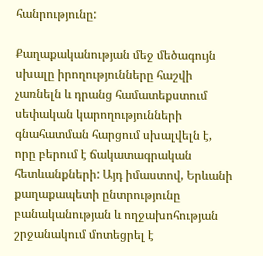հանրությունը:

Քաղաքականության մեջ մեծագույն սխալը իրողությունները հաշվի չառնելն և դրանց համատեքստում սեփական կարողությունների գնահատման հարցում սխալվելն է, որը բերում է ճակատագրական հետևանքների: Այդ իմաստով, Երևանի քաղաքապետի ընտրությունը բանականության և ողջախոհության շրջանակում մոտեցրել է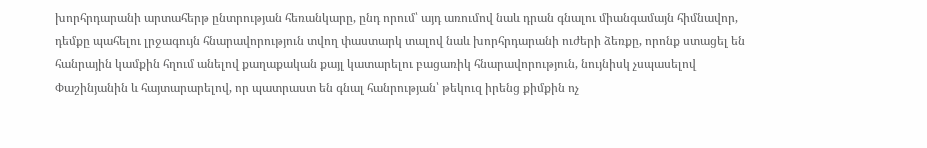խորհրդարանի արտահերթ ընտրության հեռանկարը, ընդ որում՝ այդ առումով նաև դրան գնալու միանգամայն հիմնավոր, դեմքը պահելու լրջագույն հնարավորություն տվող փաստարկ տալով նաև խորհրդարանի ուժերի ձեռքը, որոնք ստացել են հանրային կամքին հղում անելով քաղաքական քայլ կատարելու բացառիկ հնարավորություն, նույնիսկ չսպասելով Փաշինյանին և հայտարարելով, որ պատրաստ են գնալ հանրության՝ թեկուզ իրենց քիմքին ոչ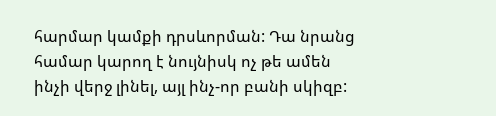հարմար կամքի դրսևորման: Դա նրանց համար կարող է նույնիսկ ոչ թե ամեն ինչի վերջ լինել, այլ ինչ-որ բանի սկիզբ: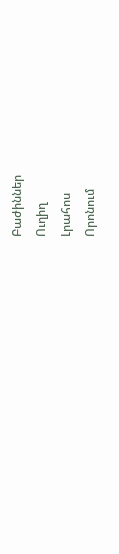Բաժիններ
Ուղիղ
Լրահոս
Որոնում